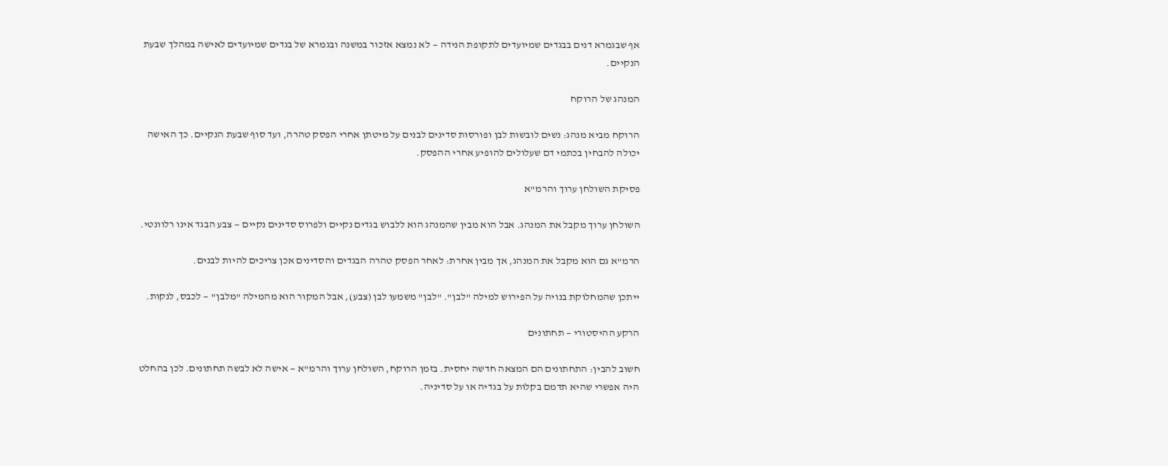אף שבגמרא דנים בבגדים שמיועדים לתקופת הנידה — לא נמצא אזכור במשנה ובגמרא של בגדים שמיועדים לאישה במהלך שבעת הנקיים.

המנהג של הרוקח

הרוקח מביא מנהג: נשים לובשות לבן ופורסות סדינים לבנים על מיטתן אחרי הפסק טהרה, ועד סוף שבעת הנקיים. כך האישה יכולה להבחין בכתמי דם שעלולים להופיע אחרי ההפסק.

פסיקת השולחן ערוך והרמ"א

השולחן ערוך מקבל את המנהג. אבל הוא מבין שהמנהג הוא ללבוש בגדים נקיים ולפרוס סדינים נקיים — צבע הבגד אינו רלוונטי.

הרמ"א גם הוא מקבל את המנהג, אך מבין אחרת: לאחר הפסק טהרה הבגדים והסדינים אכן צריכים להיות לבנים.

ייתכן שהמחלוקת בנויה על הפירוש למילה "לבן". "לבן" משמעו לבן (צבע), אבל המקור הוא מהמילה "מלבן" — לכבס, לנקות.

הרקע ההיסטורי — תחתונים

חשוב להבין: התחתונים הם המצאה חדשה יחסית. בזמן הרוקח, השולחן ערוך והרמ"א — אישה לא לבשה תחתונים. לכן בהחלט היה אפשרי שהיא תדמם בקלות על בגדיה או על סדיניה.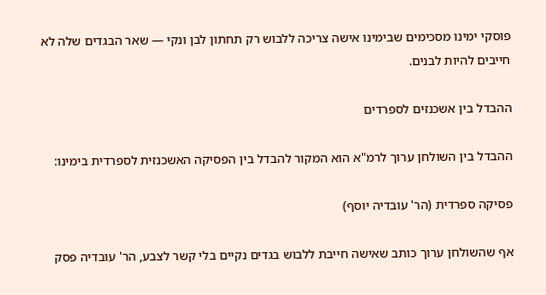פוסקי ימינו מסכימים שבימינו אישה צריכה ללבוש רק תחתון לבן ונקי — שאר הבגדים שלה לא חייבים להיות לבנים.

ההבדל בין אשכנזים לספרדים

ההבדל בין השולחן ערוך לרמ"א הוא המקור להבדל בין הפסיקה האשכנזית לספרדית בימינו:

פסיקה ספרדית (הר' עובדיה יוסף)

אף שהשולחן ערוך כותב שאישה חייבת ללבוש בגדים נקיים בלי קשר לצבע, הר' עובדיה פסק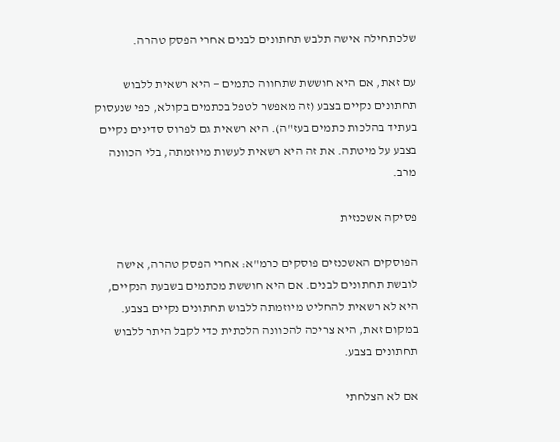שלכתחילה אישה תלבש תחתונים לבנים אחרי הפסק טהרה.

עם זאת, אם היא חוששת שתחווה כתמים — היא רשאית ללבוש תחתונים נקיים בצבע (זה מאפשר לטפל בכתמים בקולא, כפי שנעסוק בעתיד בהלכות כתמים בעז"ה). היא רשאית גם לפרוס סדינים נקיים בצבע על מיטתה. את זה היא רשאית לעשות מיוזמתה, בלי הכוונה מרב.

פסיקה אשכנזית

הפוסקים האשכנזים פוסקים כרמ"א: אחרי הפסק טהרה, אישה לובשת תחתונים לבנים. אם היא חוששת מכתמים בשבעת הנקיים, היא לא רשאית להחליט מיוזמתה ללבוש תחתונים נקיים בצבע. במקום זאת, היא צריכה להכוונה הלכתית כדי לקבל היתר ללבוש תחתונים בצבע.

אם לא הצלחתי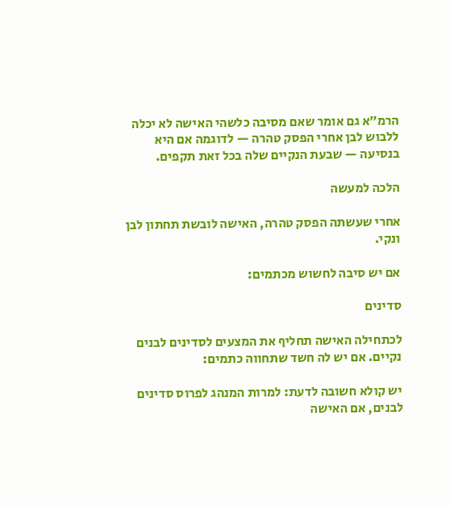הרמ"א גם אומר שאם מסיבה כלשהי האישה לא יכלה ללבוש לבן אחרי הפסק טהרה — לדוגמה אם היא בנסיעה — שבעת הנקיים שלה בכל זאת תקפים.

הלכה למעשה

אחרי שעשתה הפסק טהרה, האישה לובשת תחתון לבן ונקי.

אם יש סיבה לחשוש מכתמים:

סדינים

לכתחילה האישה תחליף את המצעים לסדינים לבנים נקיים. אם יש לה חשד שתחווה כתמים:

יש קולא חשובה לדעת: למרות המנהג לפרוס סדינים לבנים, אם האישה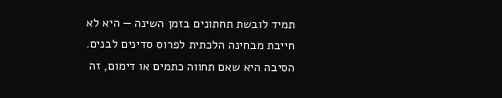תמיד לובשת תחתונים בזמן השינה — היא לא חייבת מבחינה הלכתית לפרוס סדינים לבנים. הסיבה היא שאם תחווה כתמים או דימום, זה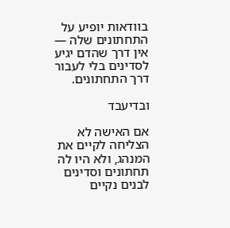בוודאות יופיע על התחתונים שלה — אין דרך שהדם יגיע לסדינים בלי לעבור דרך התחתונים.

ובדיעבד

אם האישה לא הצליחה לקיים את המנהג, ולא היו לה תחתונים וסדינים לבנים נקיים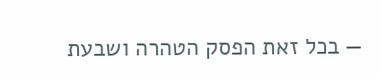— בכל זאת הפסק הטהרה ושבעת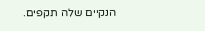הנקיים שלה תקפים.